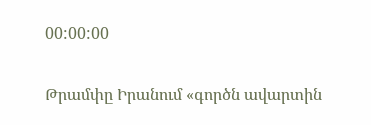00:00:00

Թրամփը Իրանում «գործն ավարտին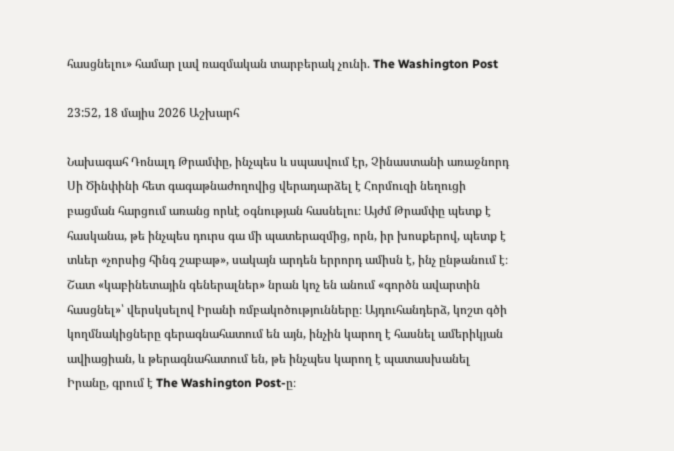հասցնելու» համար լավ ռազմական տարբերակ չունի. The Washington Post

23:52, 18 մայիս 2026 Աշխարհ

Նախագահ Դոնալդ Թրամփը, ինչպես և սպասվում էր, Չինաստանի առաջնորդ Սի Ծինփինի հետ գագաթնաժողովից վերադարձել է Հորմուզի նեղուցի բացման հարցում առանց որևէ օգնության հասնելու։ Այժմ Թրամփը պետք է հասկանա, թե ինչպես դուրս գա մի պատերազմից, որն, իր խոսքերով, պետք է տևեր «չորսից հինգ շաբաթ», սակայն արդեն երրորդ ամիսն է, ինչ ընթանում է։ Շատ «կաբինետային գեներալներ» նրան կոչ են անում «գործն ավարտին հասցնել»՝ վերսկսելով Իրանի ռմբակոծությունները։ Այդուհանդերձ, կոշտ գծի կողմնակիցները գերագնահատում են այն, ինչին կարող է հասնել ամերիկյան ավիացիան, և թերագնահատում են, թե ինչպես կարող է պատասխանել Իրանը, գրում է The Washington Post-ը։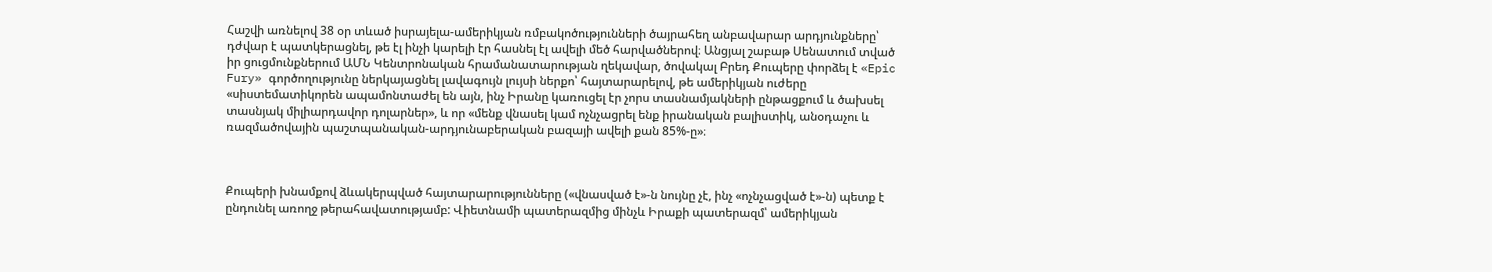Հաշվի առնելով 38 օր տևած իսրայելա-ամերիկյան ռմբակոծությունների ծայրահեղ անբավարար արդյունքները՝ դժվար է պատկերացնել, թե էլ ինչի կարելի էր հասնել էլ ավելի մեծ հարվածներով։ Անցյալ շաբաթ Սենատում տված իր ցուցմունքներում ԱՄՆ Կենտրոնական հրամանատարության ղեկավար, ծովակալ Բրեդ Քուպերը փորձել է «Epic Fury» գործողությունը ներկայացնել լավագույն լույսի ներքո՝ հայտարարելով, թե ամերիկյան ուժերը «սիստեմատիկորեն ապամոնտաժել են այն, ինչ Իրանը կառուցել էր չորս տասնամյակների ընթացքում և ծախսել տասնյակ միլիարդավոր դոլարներ», և որ «մենք վնասել կամ ոչնչացրել ենք իրանական բալիստիկ, անօդաչու և ռազմածովային պաշտպանական-արդյունաբերական բազայի ավելի քան 85%-ը»։



Քուպերի խնամքով ձևակերպված հայտարարությունները («վնասված է»-ն նույնը չէ, ինչ «ոչնչացված է»-ն) պետք է ընդունել առողջ թերահավատությամբ: Վիետնամի պատերազմից մինչև Իրաքի պատերազմ՝ ամերիկյան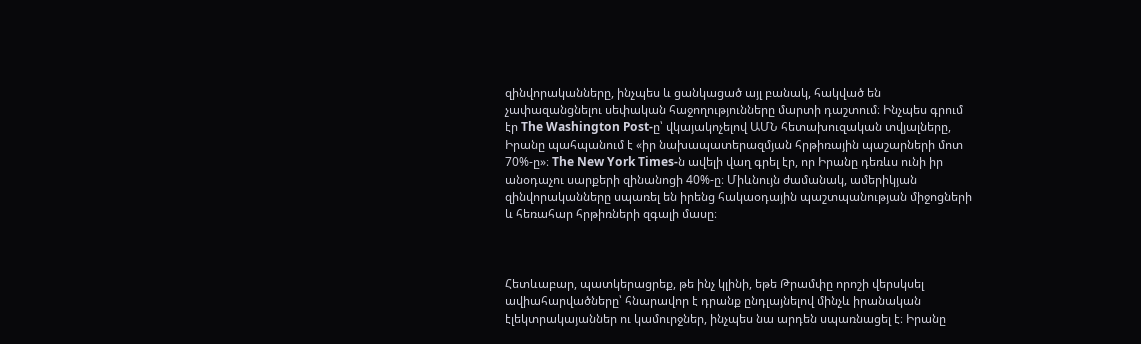զինվորականները, ինչպես և ցանկացած այլ բանակ, հակված են չափազանցնելու սեփական հաջողությունները մարտի դաշտում։ Ինչպես գրում էր The Washington Post-ը՝ վկայակոչելով ԱՄՆ հետախուզական տվյալները, Իրանը պահպանում է «իր նախապատերազմյան հրթիռային պաշարների մոտ 70%-ը»։ The New York Times-ն ավելի վաղ գրել էր, որ Իրանը դեռևս ունի իր անօդաչու սարքերի զինանոցի 40%-ը։ Միևնույն ժամանակ, ամերիկյան զինվորականները սպառել են իրենց հակաօդային պաշտպանության միջոցների և հեռահար հրթիռների զգալի մասը։



Հետևաբար, պատկերացրեք, թե ինչ կլինի, եթե Թրամփը որոշի վերսկսել ավիահարվածները՝ հնարավոր է դրանք ընդլայնելով մինչև իրանական էլեկտրակայաններ ու կամուրջներ, ինչպես նա արդեն սպառնացել է։ Իրանը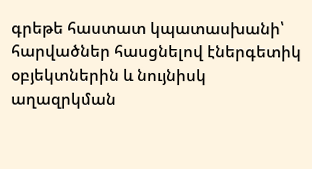գրեթե հաստատ կպատասխանի՝ հարվածներ հասցնելով էներգետիկ օբյեկտներին և նույնիսկ աղազրկման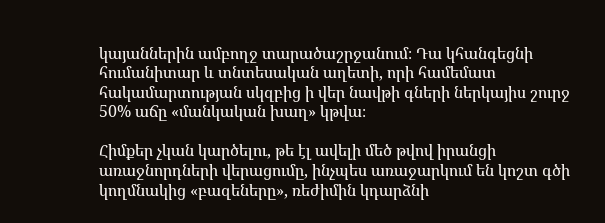կայաններին ամբողջ տարածաշրջանում։ Դա կհանգեցնի հումանիտար և տնտեսական աղետի, որի համեմատ հակամարտության սկզբից ի վեր նավթի գների ներկայիս շուրջ 50% աճը «մանկական խաղ» կթվա։

Հիմքեր չկան կարծելու, թե էլ ավելի մեծ թվով իրանցի առաջնորդների վերացումը, ինչպես առաջարկում են կոշտ գծի կողմնակից «բազեները», ռեժիմին կդարձնի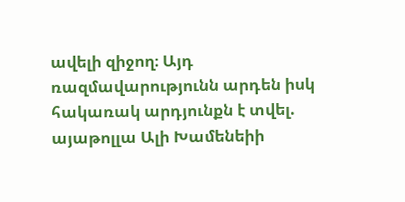ավելի զիջող։ Այդ ռազմավարությունն արդեն իսկ հակառակ արդյունքն է տվել. այաթոլլա Ալի Խամենեիի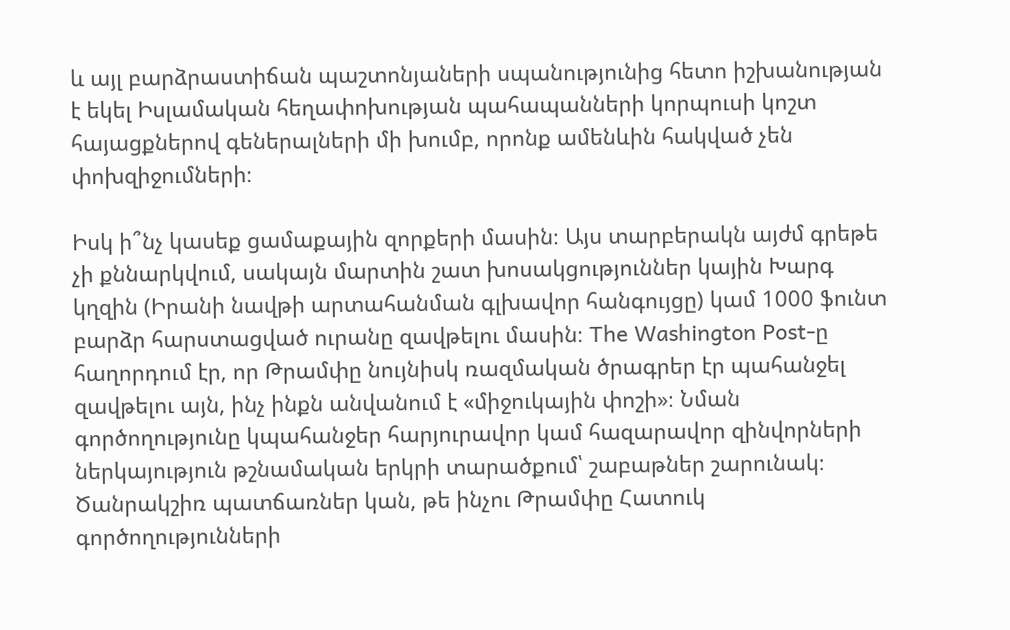և այլ բարձրաստիճան պաշտոնյաների սպանությունից հետո իշխանության է եկել Իսլամական հեղափոխության պահապանների կորպուսի կոշտ հայացքներով գեներալների մի խումբ, որոնք ամենևին հակված չեն փոխզիջումների։

Իսկ ի՞նչ կասեք ցամաքային զորքերի մասին։ Այս տարբերակն այժմ գրեթե չի քննարկվում, սակայն մարտին շատ խոսակցություններ կային Խարգ կղզին (Իրանի նավթի արտահանման գլխավոր հանգույցը) կամ 1000 ֆունտ բարձր հարստացված ուրանը զավթելու մասին։ The Washington Post-ը հաղորդում էր, որ Թրամփը նույնիսկ ռազմական ծրագրեր էր պահանջել զավթելու այն, ինչ ինքն անվանում է «միջուկային փոշի»։ Նման գործողությունը կպահանջեր հարյուրավոր կամ հազարավոր զինվորների ներկայություն թշնամական երկրի տարածքում՝ շաբաթներ շարունակ։ Ծանրակշիռ պատճառներ կան, թե ինչու Թրամփը Հատուկ գործողությունների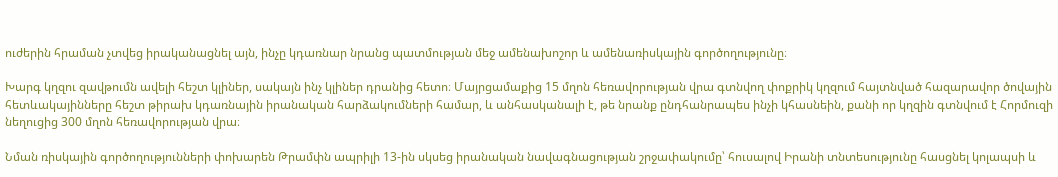ուժերին հրաման չտվեց իրականացնել այն, ինչը կդառնար նրանց պատմության մեջ ամենախոշոր և ամենառիսկային գործողությունը։

Խարգ կղզու զավթումն ավելի հեշտ կլիներ, սակայն ինչ կլիներ դրանից հետո։ Մայրցամաքից 15 մղոն հեռավորության վրա գտնվող փոքրիկ կղզում հայտնված հազարավոր ծովային հետևակայինները հեշտ թիրախ կդառնային իրանական հարձակումների համար, և անհասկանալի է, թե նրանք ընդհանրապես ինչի կհասնեին, քանի որ կղզին գտնվում է Հորմուզի նեղուցից 300 մղոն հեռավորության վրա։

Նման ռիսկային գործողությունների փոխարեն Թրամփն ապրիլի 13-ին սկսեց իրանական նավագնացության շրջափակումը՝ հուսալով Իրանի տնտեսությունը հասցնել կոլապսի և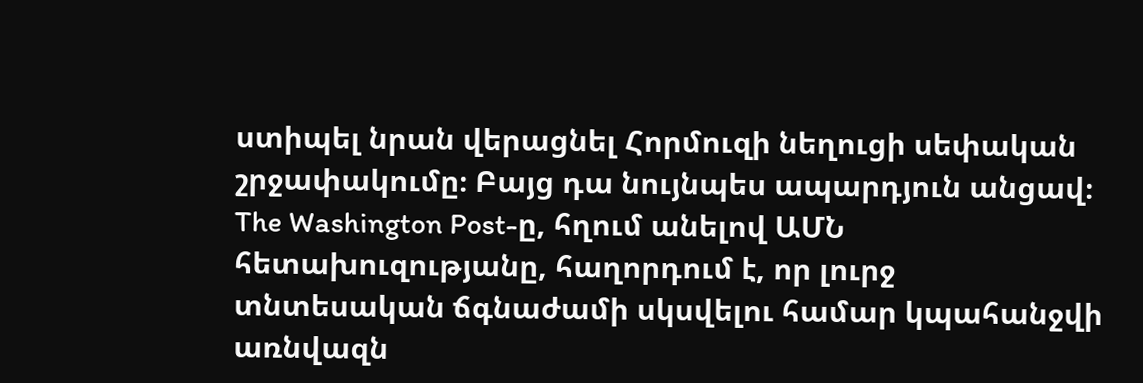ստիպել նրան վերացնել Հորմուզի նեղուցի սեփական շրջափակումը։ Բայց դա նույնպես ապարդյուն անցավ։ The Washington Post-ը, հղում անելով ԱՄՆ հետախուզությանը, հաղորդում է, որ լուրջ տնտեսական ճգնաժամի սկսվելու համար կպահանջվի առնվազն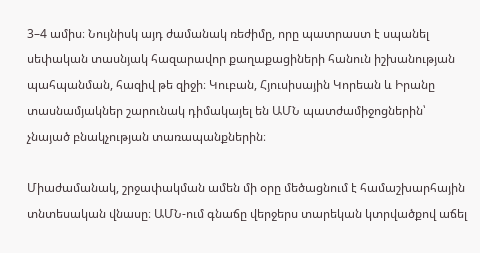3–4 ամիս։ Նույնիսկ այդ ժամանակ ռեժիմը, որը պատրաստ է սպանել սեփական տասնյակ հազարավոր քաղաքացիների հանուն իշխանության պահպանման, հազիվ թե զիջի։ Կուբան, Հյուսիսային Կորեան և Իրանը տասնամյակներ շարունակ դիմակայել են ԱՄՆ պատժամիջոցներին՝ չնայած բնակչության տառապանքներին։

Միաժամանակ, շրջափակման ամեն մի օրը մեծացնում է համաշխարհային տնտեսական վնասը։ ԱՄՆ-ում գնաճը վերջերս տարեկան կտրվածքով աճել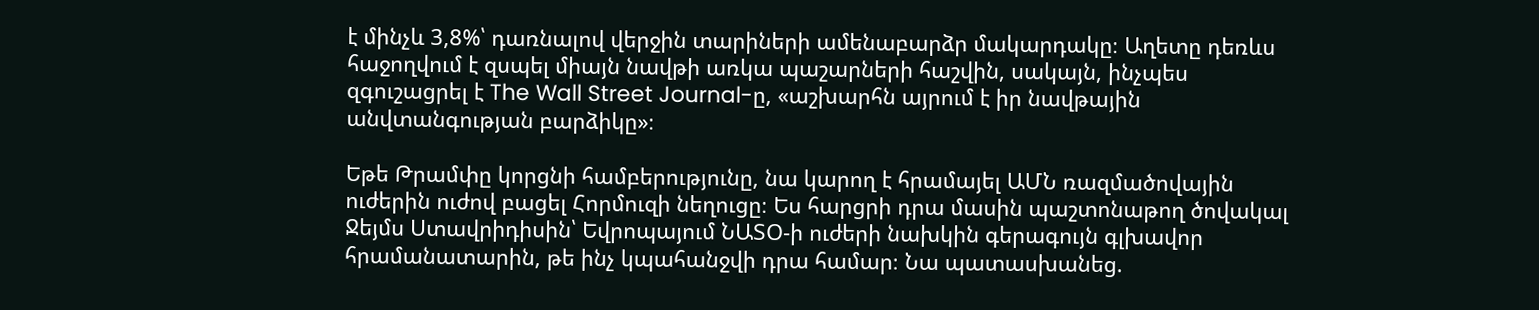է մինչև 3,8%՝ դառնալով վերջին տարիների ամենաբարձր մակարդակը։ Աղետը դեռևս հաջողվում է զսպել միայն նավթի առկա պաշարների հաշվին, սակայն, ինչպես զգուշացրել է The Wall Street Journal-ը, «աշխարհն այրում է իր նավթային անվտանգության բարձիկը»։

Եթե Թրամփը կորցնի համբերությունը, նա կարող է հրամայել ԱՄՆ ռազմածովային ուժերին ուժով բացել Հորմուզի նեղուցը։ Ես հարցրի դրա մասին պաշտոնաթող ծովակալ Ջեյմս Ստավրիդիսին՝ Եվրոպայում ՆԱՏՕ-ի ուժերի նախկին գերագույն գլխավոր հրամանատարին, թե ինչ կպահանջվի դրա համար։ Նա պատասխանեց.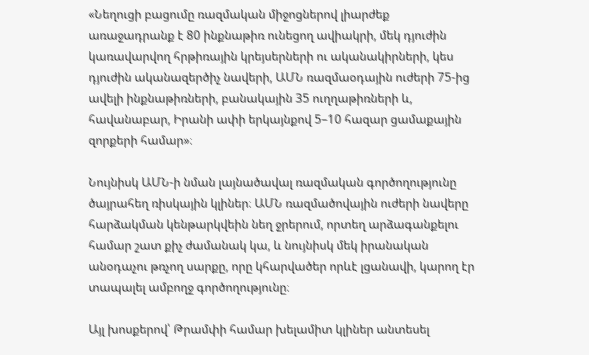«Նեղուցի բացումը ռազմական միջոցներով լիարժեք առաջադրանք է 80 ինքնաթիռ ունեցող ավիակրի, մեկ դյուժին կառավարվող հրթիռային կրեյսերների ու ականակիրների, կես դյուժին ականազերծիչ նավերի, ԱՄՆ ռազմաօդային ուժերի 75-ից ավելի ինքնաթիռների, բանակային 35 ուղղաթիռների և, հավանաբար, Իրանի ափի երկայնքով 5–10 հազար ցամաքային զորքերի համար»։

Նույնիսկ ԱՄՆ-ի նման լայնածավալ ռազմական գործողությունը ծայրահեղ ռիսկային կլիներ։ ԱՄՆ ռազմածովային ուժերի նավերը հարձակման կենթարկվեին նեղ ջրերում, որտեղ արձագանքելու համար շատ քիչ ժամանակ կա, և նույնիսկ մեկ իրանական անօդաչու թռչող սարքը, որը կհարվածեր որևէ լցանավի, կարող էր տապալել ամբողջ գործողությունը։

Այլ խոսքերով՝ Թրամփի համար խելամիտ կլիներ անտեսել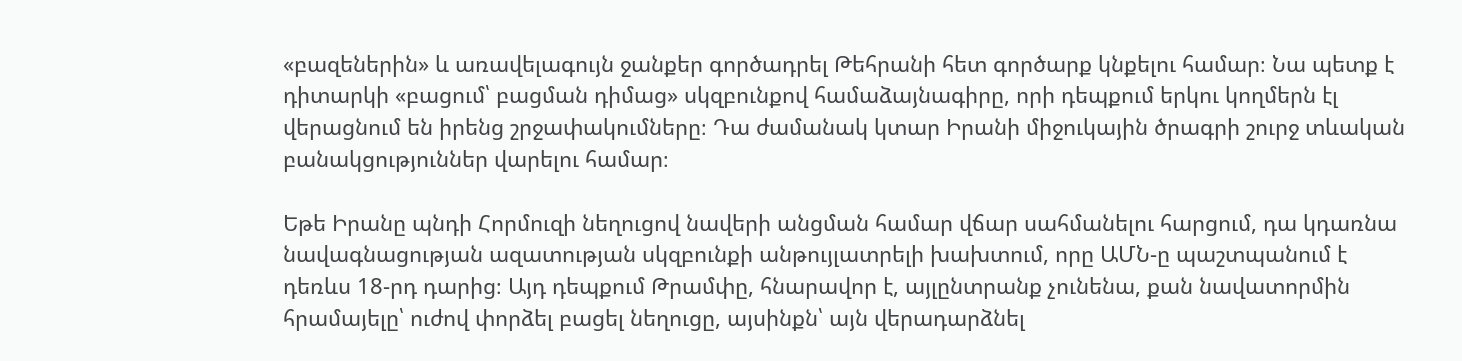«բազեներին» և առավելագույն ջանքեր գործադրել Թեհրանի հետ գործարք կնքելու համար։ Նա պետք է դիտարկի «բացում՝ բացման դիմաց» սկզբունքով համաձայնագիրը, որի դեպքում երկու կողմերն էլ վերացնում են իրենց շրջափակումները։ Դա ժամանակ կտար Իրանի միջուկային ծրագրի շուրջ տևական բանակցություններ վարելու համար։

Եթե Իրանը պնդի Հորմուզի նեղուցով նավերի անցման համար վճար սահմանելու հարցում, դա կդառնա նավագնացության ազատության սկզբունքի անթույլատրելի խախտում, որը ԱՄՆ-ը պաշտպանում է դեռևս 18-րդ դարից։ Այդ դեպքում Թրամփը, հնարավոր է, այլընտրանք չունենա, քան նավատորմին հրամայելը՝ ուժով փորձել բացել նեղուցը, այսինքն՝ այն վերադարձնել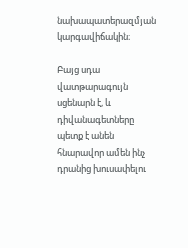նախապատերազմյան կարգավիճակին։

Բայց սդա վատթարագույն սցենարն է, և դիվանագետները պետք է անեն հնարավոր ամեն ինչ դրանից խուսափելու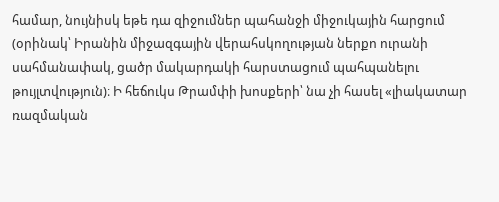համար, նույնիսկ եթե դա զիջումներ պահանջի միջուկային հարցում (օրինակ՝ Իրանին միջազգային վերահսկողության ներքո ուրանի սահմանափակ, ցածր մակարդակի հարստացում պահպանելու թույլտվություն)։ Ի հեճուկս Թրամփի խոսքերի՝ նա չի հասել «լիակատար ռազմական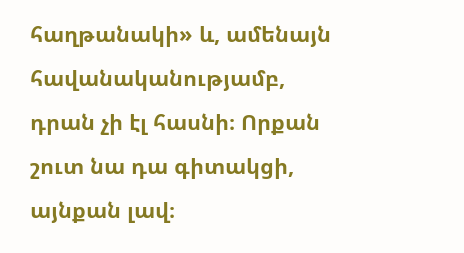հաղթանակի» և, ամենայն հավանականությամբ, դրան չի էլ հասնի։ Որքան շուտ նա դա գիտակցի, այնքան լավ։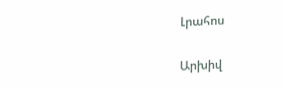Լրահոս

Արխիվ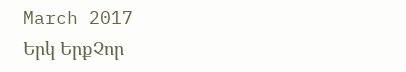March 2017
Երկ ԵրքՉոր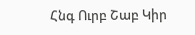Հնգ Ուրբ Շաբ Կիր